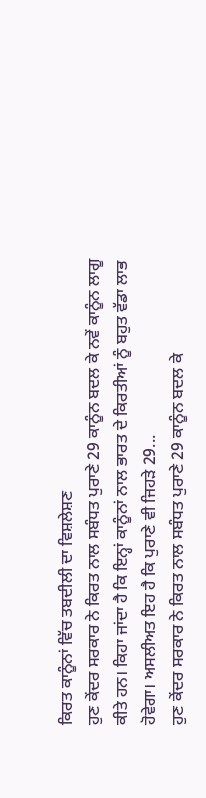ਕਿਰਤ ਕਾਨੂੰਨਾਂ ਵਿੱਚ ਤਬਦੀਲੀ ਦਾ ਵਿਸ਼ਲੇਸ਼ਣ
ਹੁਣ ਕੇਂਦਰ ਸਰਕਾਰ ਨੇ ਕਿਰਤ ਨਾਲ ਸਬੰਧਤ ਪੁਰਾਣੇ 29 ਕਾਨੂੰਨ ਬਦਲ ਕੇ ਨਵੇਂ ਕਾਨੂੰਨ ਲਾਗੂ ਕੀਤੇ ਹਨ। ਕਿਹਾ ਜਾਂਦਾ ਹੈ ਕਿ ਇਨ੍ਹਾਂ ਕਾਨੂੰਨਾਂ ਨਾਲ ਭਾਰਤ ਦੇ ਕਿਰਤੀਆਂ ਨੂੰ ਬਹੁਤ ਵੱਡਾ ਲਾਭ ਹੋਵੇਗਾ। ਅਸਲੀਅਤ ਇਹ ਹੈ ਕਿ ਪੁਰਾਣੇ ਵੀ ਜਿਹੜੇ 29...
ਹੁਣ ਕੇਂਦਰ ਸਰਕਾਰ ਨੇ ਕਿਰਤ ਨਾਲ ਸਬੰਧਤ ਪੁਰਾਣੇ 29 ਕਾਨੂੰਨ ਬਦਲ ਕੇ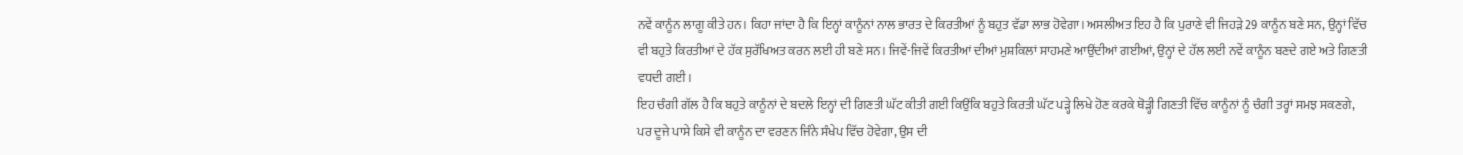ਨਵੇਂ ਕਾਨੂੰਨ ਲਾਗੂ ਕੀਤੇ ਹਨ। ਕਿਹਾ ਜਾਂਦਾ ਹੈ ਕਿ ਇਨ੍ਹਾਂ ਕਾਨੂੰਨਾਂ ਨਾਲ ਭਾਰਤ ਦੇ ਕਿਰਤੀਆਂ ਨੂੰ ਬਹੁਤ ਵੱਡਾ ਲਾਭ ਹੋਵੇਗਾ। ਅਸਲੀਅਤ ਇਹ ਹੈ ਕਿ ਪੁਰਾਣੇ ਵੀ ਜਿਹੜੇ 29 ਕਾਨੂੰਨ ਬਣੇ ਸਨ, ਉਨ੍ਹਾਂ ਵਿੱਚ ਵੀ ਬਹੁਤੇ ਕਿਰਤੀਆਂ ਦੇ ਹੱਕ ਸੁਰੱਖਿਅਤ ਕਰਨ ਲਈ ਹੀ ਬਣੇ ਸਨ। ਜਿਵੇਂ-ਜਿਵੇਂ ਕਿਰਤੀਆਂ ਦੀਆਂ ਮੁਸ਼ਕਿਲਾਂ ਸਾਹਮਣੇ ਆਉਂਦੀਆਂ ਗਈਆਂ, ਉਨ੍ਹਾਂ ਦੇ ਹੱਲ ਲਈ ਨਵੇਂ ਕਾਨੂੰਨ ਬਣਦੇ ਗਏ ਅਤੇ ਗਿਣਤੀ ਵਧਦੀ ਗਈ।
ਇਹ ਚੰਗੀ ਗੱਲ ਹੈ ਕਿ ਬਹੁਤੇ ਕਾਨੂੰਨਾਂ ਦੇ ਬਦਲੇ ਇਨ੍ਹਾਂ ਦੀ ਗਿਣਤੀ ਘੱਟ ਕੀਤੀ ਗਈ ਕਿਉਂਕਿ ਬਹੁਤੇ ਕਿਰਤੀ ਘੱਟ ਪੜ੍ਹੇ ਲਿਖੇ ਹੋਣ ਕਰਕੇ ਥੋੜ੍ਹੀ ਗਿਣਤੀ ਵਿੱਚ ਕਾਨੂੰਨਾਂ ਨੂੰ ਚੰਗੀ ਤਰ੍ਹਾਂ ਸਮਝ ਸਕਣਗੇ, ਪਰ ਦੂਜੇ ਪਾਸੇ ਕਿਸੇ ਵੀ ਕਾਨੂੰਨ ਦਾ ਵਰਣਨ ਜਿੰਨੇ ਸੰਖੇਪ ਵਿੱਚ ਹੋਵੇਗਾ, ਉਸ ਦੀ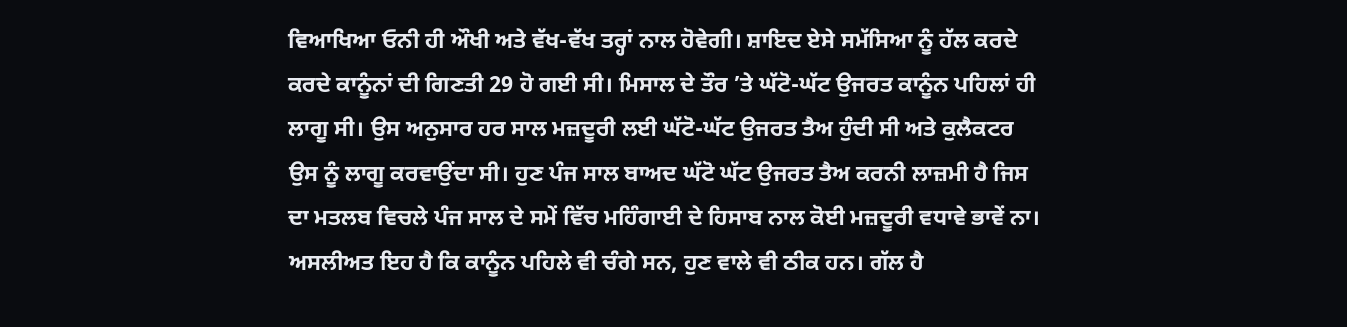ਵਿਆਖਿਆ ਓਨੀ ਹੀ ਔਖੀ ਅਤੇ ਵੱਖ-ਵੱਖ ਤਰ੍ਹਾਂ ਨਾਲ ਹੋਵੇਗੀ। ਸ਼ਾਇਦ ਏਸੇ ਸਮੱਸਿਆ ਨੂੰ ਹੱਲ ਕਰਦੇ ਕਰਦੇ ਕਾਨੂੰਨਾਂ ਦੀ ਗਿਣਤੀ 29 ਹੋ ਗਈ ਸੀ। ਮਿਸਾਲ ਦੇ ਤੌਰ ’ਤੇ ਘੱਟੋ-ਘੱਟ ਉਜਰਤ ਕਾਨੂੰਨ ਪਹਿਲਾਂ ਹੀ ਲਾਗੂ ਸੀ। ਉਸ ਅਨੁਸਾਰ ਹਰ ਸਾਲ ਮਜ਼ਦੂਰੀ ਲਈ ਘੱਟੋ-ਘੱਟ ਉਜਰਤ ਤੈਅ ਹੁੰਦੀ ਸੀ ਅਤੇ ਕੁਲੈਕਟਰ ਉਸ ਨੂੰ ਲਾਗੂ ਕਰਵਾਉਂਦਾ ਸੀ। ਹੁਣ ਪੰਜ ਸਾਲ ਬਾਅਦ ਘੱਟੋ ਘੱਟ ਉਜਰਤ ਤੈਅ ਕਰਨੀ ਲਾਜ਼ਮੀ ਹੈ ਜਿਸ ਦਾ ਮਤਲਬ ਵਿਚਲੇ ਪੰਜ ਸਾਲ ਦੇ ਸਮੇਂ ਵਿੱਚ ਮਹਿੰਗਾਈ ਦੇ ਹਿਸਾਬ ਨਾਲ ਕੋਈ ਮਜ਼ਦੂਰੀ ਵਧਾਵੇ ਭਾਵੇਂ ਨਾ। ਅਸਲੀਅਤ ਇਹ ਹੈ ਕਿ ਕਾਨੂੰਨ ਪਹਿਲੇ ਵੀ ਚੰਗੇ ਸਨ, ਹੁਣ ਵਾਲੇ ਵੀ ਠੀਕ ਹਨ। ਗੱਲ ਹੈ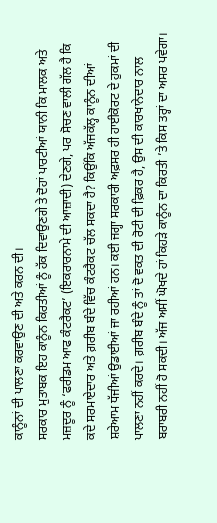ਕਾਨੂੰਨਾਂ ਦੀ ਪਾਲਣਾ ਕਰਵਾਉਣ ਦੀ ਅਤੇ ਕਰਨ ਦੀ।
ਸਰਕਾਰ ਮੁਤਾਬਕ ਇਹ ਕਾਨੂੰਨ ਕਿਰਤੀਆਂ ਨੂੰ ਹੱਕ ਦਿਵਾਉਣਗੇ ਤੇ ਦੋਹਾਂ ਪਾਰਟੀਆਂ ਯਾਨੀ ਕਿ ਮਾਲਕ ਅਤੇ ਮਜ਼ਦੂਰ ਨੂੰ ‘ਫਰੀਡਮ ਆਫ ਕੰਟਰੈਕਟ’ (ਇਕਰਾਰਨਾਮੇ ਦੀ ਆਜ਼ਾਦੀ) ਦੇਣਗੇ, ਪਰ ਸੋਚਣ ਵਾਲੀ ਗੱਲ ਹੈ ਕਿ ਕਦੇ ਸਰਮਾਏਦਾਰ ਅਤੇ ਗ਼ਰੀਬ ਬੰਦੇ ਵਿੱਚ ਕੰਟਰੈਕਟ ਚੱਲ ਸਕਦਾ ਹੈ? ਕਿਉਂਕਿ ਅੱਜਕੱਲ੍ਹ ਕਾਨੂੰਨ ਦੀਆਂ ਸ਼ਰੇਆਮ ਧੱਜੀਆਂ ਉਡਾਈਆਂ ਜਾ ਰਹੀਆਂ ਹਨ। ਕਈ ਜਗ੍ਹਾ ਸਰਕਾਰੀ ਅਫ਼ਸਰ ਹੀ ਹਾਈਕੋਰਟ ਦੇ ਹੁਕਮਾਂ ਦੀ ਪਾਲਣਾ ਨਹੀਂ ਕਰਦੇ। ਗ਼ਰੀਬ ਬੰਦੇ ਨੂੰ ਤਾਂ ਦੋ ਵਕਤ ਦੀ ਰੋਟੀ ਦੀ ਫ਼ਿਕਰ ਹੈ, ਉਸ ਦੀ ਕਾਰਖਾਨੇਦਾਰ ਨਾਲ ਬਰਾਬਰੀ ਨਹੀਂ ਹੋ ਸਕਦੀ। ਅੱਜ ਅਸੀਂ ਘੋਖਦੇ ਹਾਂ ਕਿਹੜੇ ਕਾਨੂੰਨ ਦਾ ਕਿਰਤੀ ’ਤੇ ਕਿਸ ਤਰ੍ਹਾਂ ਦਾ ਅਸਰ ਪਵੇਗਾ।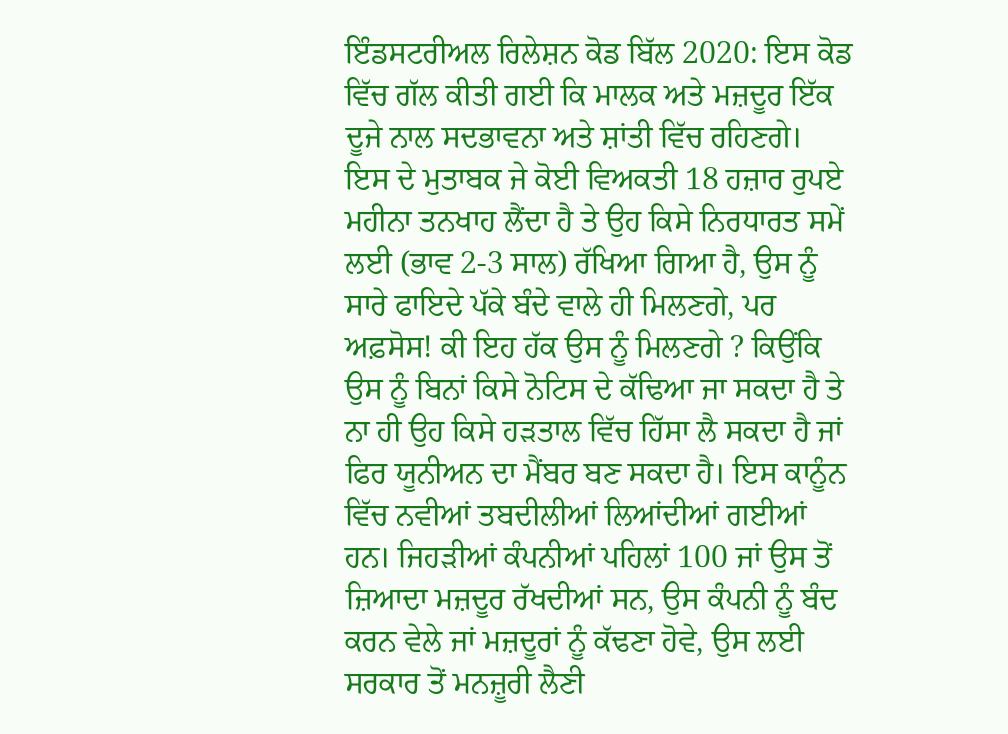ਇੰਡਸਟਰੀਅਲ ਰਿਲੇਸ਼ਨ ਕੋਡ ਬਿੱਲ 2020: ਇਸ ਕੋਡ ਵਿੱਚ ਗੱਲ ਕੀਤੀ ਗਈ ਕਿ ਮਾਲਕ ਅਤੇ ਮਜ਼ਦੂਰ ਇੱਕ ਦੂਜੇ ਨਾਲ ਸਦਭਾਵਨਾ ਅਤੇ ਸ਼ਾਂਤੀ ਵਿੱਚ ਰਹਿਣਗੇ। ਇਸ ਦੇ ਮੁਤਾਬਕ ਜੇ ਕੋਈ ਵਿਅਕਤੀ 18 ਹਜ਼ਾਰ ਰੁਪਏ ਮਹੀਨਾ ਤਨਖਾਹ ਲੈਂਦਾ ਹੈ ਤੇ ਉਹ ਕਿਸੇ ਨਿਰਧਾਰਤ ਸਮੇਂ ਲਈ (ਭਾਵ 2-3 ਸਾਲ) ਰੱਖਿਆ ਗਿਆ ਹੈ, ਉਸ ਨੂੰ ਸਾਰੇ ਫਾਇਦੇ ਪੱਕੇ ਬੰਦੇ ਵਾਲੇ ਹੀ ਮਿਲਣਗੇ, ਪਰ ਅਫ਼ਸੋਸ! ਕੀ ਇਹ ਹੱਕ ਉਸ ਨੂੰ ਮਿਲਣਗੇ ? ਕਿਉਂਕਿ ਉਸ ਨੂੰ ਬਿਨਾਂ ਕਿਸੇ ਨੋਟਿਸ ਦੇ ਕੱਢਿਆ ਜਾ ਸਕਦਾ ਹੈ ਤੇ ਨਾ ਹੀ ਉਹ ਕਿਸੇ ਹੜਤਾਲ ਵਿੱਚ ਹਿੱਸਾ ਲੈ ਸਕਦਾ ਹੈ ਜਾਂ ਫਿਰ ਯੂਨੀਅਨ ਦਾ ਮੈਂਬਰ ਬਣ ਸਕਦਾ ਹੈ। ਇਸ ਕਾਨੂੰਨ ਵਿੱਚ ਨਵੀਆਂ ਤਬਦੀਲੀਆਂ ਲਿਆਂਦੀਆਂ ਗਈਆਂ ਹਨ। ਜਿਹੜੀਆਂ ਕੰਪਨੀਆਂ ਪਹਿਲਾਂ 100 ਜਾਂ ਉਸ ਤੋਂ ਜ਼ਿਆਦਾ ਮਜ਼ਦੂਰ ਰੱਖਦੀਆਂ ਸਨ, ਉਸ ਕੰਪਨੀ ਨੂੰ ਬੰਦ ਕਰਨ ਵੇਲੇ ਜਾਂ ਮਜ਼ਦੂਰਾਂ ਨੂੰ ਕੱਢਣਾ ਹੋਵੇ, ਉਸ ਲਈ ਸਰਕਾਰ ਤੋਂ ਮਨਜ਼ੂਰੀ ਲੈਣੀ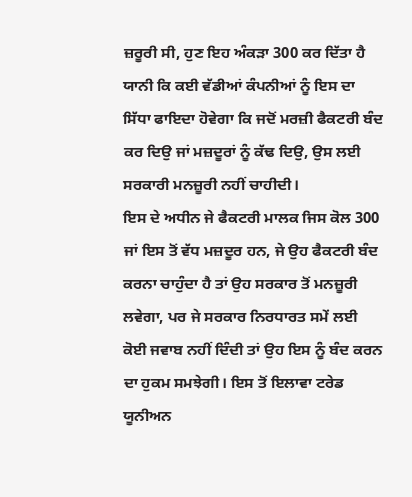ਜ਼ਰੂਰੀ ਸੀ, ਹੁਣ ਇਹ ਅੰਕੜਾ 300 ਕਰ ਦਿੱਤਾ ਹੈ ਯਾਨੀ ਕਿ ਕਈ ਵੱਡੀਆਂ ਕੰਪਨੀਆਂ ਨੂੰ ਇਸ ਦਾ ਸਿੱਧਾ ਫਾਇਦਾ ਹੋਵੇਗਾ ਕਿ ਜਦੋਂ ਮਰਜ਼ੀ ਫੈਕਟਰੀ ਬੰਦ ਕਰ ਦਿਉ ਜਾਂ ਮਜ਼ਦੂਰਾਂ ਨੂੰ ਕੱਢ ਦਿਉ, ਉਸ ਲਈ ਸਰਕਾਰੀ ਮਨਜ਼ੂਰੀ ਨਹੀਂ ਚਾਹੀਦੀ।
ਇਸ ਦੇ ਅਧੀਨ ਜੇ ਫੈਕਟਰੀ ਮਾਲਕ ਜਿਸ ਕੋਲ 300 ਜਾਂ ਇਸ ਤੋਂ ਵੱਧ ਮਜ਼ਦੂਰ ਹਨ, ਜੇ ਉਹ ਫੈਕਟਰੀ ਬੰਦ ਕਰਨਾ ਚਾਹੁੰਦਾ ਹੈ ਤਾਂ ਉਹ ਸਰਕਾਰ ਤੋਂ ਮਨਜ਼ੂਰੀ ਲਵੇਗਾ, ਪਰ ਜੇ ਸਰਕਾਰ ਨਿਰਧਾਰਤ ਸਮੇਂ ਲਈ ਕੋਈ ਜਵਾਬ ਨਹੀਂ ਦਿੰਦੀ ਤਾਂ ਉਹ ਇਸ ਨੂੰ ਬੰਦ ਕਰਨ ਦਾ ਹੁਕਮ ਸਮਝੇਗੀ। ਇਸ ਤੋਂ ਇਲਾਵਾ ਟਰੇਡ ਯੂਨੀਅਨ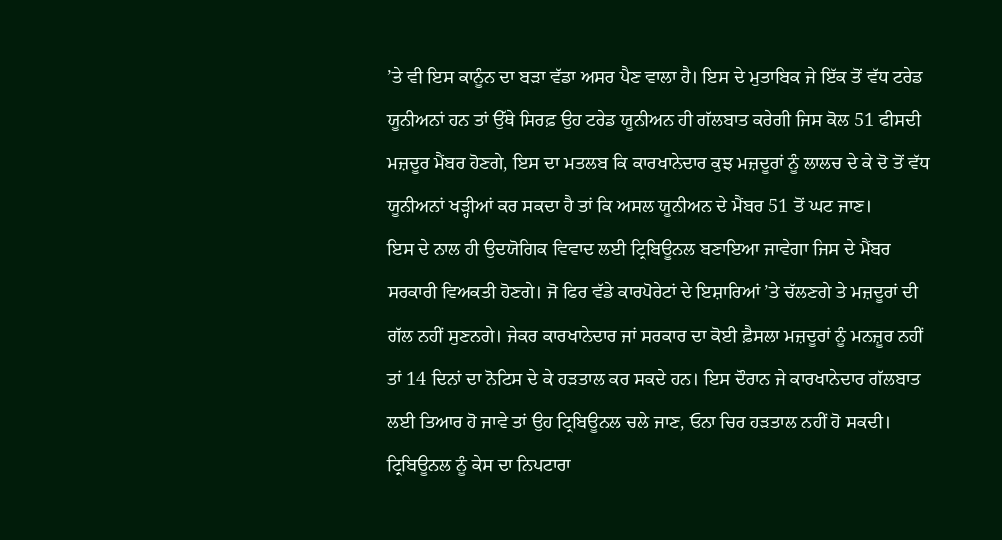’ਤੇ ਵੀ ਇਸ ਕਾਨੂੰਨ ਦਾ ਬੜਾ ਵੱਡਾ ਅਸਰ ਪੈਣ ਵਾਲਾ ਹੈ। ਇਸ ਦੇ ਮੁਤਾਬਿਕ ਜੇ ਇੱਕ ਤੋਂ ਵੱਧ ਟਰੇਡ ਯੂਨੀਅਨਾਂ ਹਨ ਤਾਂ ਉੱਥੇ ਸਿਰਫ਼ ਉਹ ਟਰੇਡ ਯੂਨੀਅਨ ਹੀ ਗੱਲਬਾਤ ਕਰੇਗੀ ਜਿਸ ਕੋਲ 51 ਫੀਸਦੀ ਮਜ਼ਦੂਰ ਮੈਂਬਰ ਹੋਣਗੇ, ਇਸ ਦਾ ਮਤਲਬ ਕਿ ਕਾਰਖਾਨੇਦਾਰ ਕੁਝ ਮਜ਼ਦੂਰਾਂ ਨੂੰ ਲਾਲਚ ਦੇ ਕੇ ਦੋ ਤੋਂ ਵੱਧ ਯੂਨੀਅਨਾਂ ਖੜ੍ਹੀਆਂ ਕਰ ਸਕਦਾ ਹੈ ਤਾਂ ਕਿ ਅਸਲ ਯੂਨੀਅਨ ਦੇ ਮੈਂਬਰ 51 ਤੋਂ ਘਟ ਜਾਣ।
ਇਸ ਦੇ ਨਾਲ ਹੀ ਉਦਯੋਗਿਕ ਵਿਵਾਦ ਲਈ ਟ੍ਰਿਬਿਊਨਲ ਬਣਾਇਆ ਜਾਵੇਗਾ ਜਿਸ ਦੇ ਮੈਂਬਰ ਸਰਕਾਰੀ ਵਿਅਕਤੀ ਹੋਣਗੇ। ਜੋ ਫਿਰ ਵੱਡੇ ਕਾਰਪੋਰੇਟਾਂ ਦੇ ਇਸ਼ਾਰਿਆਂ ’ਤੇ ਚੱਲਣਗੇ ਤੇ ਮਜ਼ਦੂਰਾਂ ਦੀ ਗੱਲ ਨਹੀਂ ਸੁਣਨਗੇ। ਜੇਕਰ ਕਾਰਖਾਨੇਦਾਰ ਜਾਂ ਸਰਕਾਰ ਦਾ ਕੋਈ ਫ਼ੈਸਲਾ ਮਜ਼ਦੂਰਾਂ ਨੂੰ ਮਨਜ਼ੂਰ ਨਹੀਂ ਤਾਂ 14 ਦਿਨਾਂ ਦਾ ਨੋਟਿਸ ਦੇ ਕੇ ਹੜਤਾਲ ਕਰ ਸਕਦੇ ਹਨ। ਇਸ ਦੌਰਾਨ ਜੇ ਕਾਰਖਾਨੇਦਾਰ ਗੱਲਬਾਤ ਲਈ ਤਿਆਰ ਹੋ ਜਾਵੇ ਤਾਂ ਉਹ ਟ੍ਰਿਬਿਊਨਲ ਚਲੇ ਜਾਣ, ਓਨਾ ਚਿਰ ਹੜਤਾਲ ਨਹੀਂ ਹੋ ਸਕਦੀ। ਟ੍ਰਿਬਿਊਨਲ ਨੂੰ ਕੇਸ ਦਾ ਨਿਪਟਾਰਾ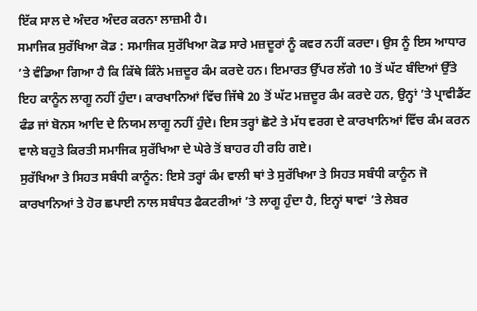ਇੱਕ ਸਾਲ ਦੇ ਅੰਦਰ ਅੰਦਰ ਕਰਨਾ ਲਾਜ਼ਮੀ ਹੈ।
ਸਮਾਜਿਕ ਸੁਰੱਖਿਆ ਕੋਡ : ਸਮਾਜਿਕ ਸੁਰੱਖਿਆ ਕੋਡ ਸਾਰੇ ਮਜ਼ਦੂਰਾਂ ਨੂੰ ਕਵਰ ਨਹੀਂ ਕਰਦਾ। ਉਸ ਨੂੰ ਇਸ ਆਧਾਰ ’ਤੇ ਵੰਡਿਆ ਗਿਆ ਹੈ ਕਿ ਕਿੱਥੇ ਕਿੰਨੇ ਮਜ਼ਦੂਰ ਕੰਮ ਕਰਦੇ ਹਨ। ਇਮਾਰਤ ਉੱਪਰ ਲੱਗੇ 10 ਤੋਂ ਘੱਟ ਬੰਦਿਆਂ ਉੱਤੇ ਇਹ ਕਾਨੂੰਨ ਲਾਗੂ ਨਹੀਂ ਹੁੰਦਾ। ਕਾਰਖਾਨਿਆਂ ਵਿੱਚ ਜਿੱਥੇ 20 ਤੋਂ ਘੱਟ ਮਜ਼ਦੂਰ ਕੰਮ ਕਰਦੇ ਹਨ, ਉਨ੍ਹਾਂ ’ਤੇ ਪ੍ਰਾਵੀਡੈਂਟ ਫੰਡ ਜਾਂ ਬੋਨਸ ਆਦਿ ਦੇ ਨਿਯਮ ਲਾਗੂ ਨਹੀਂ ਹੁੰਦੇ। ਇਸ ਤਰ੍ਹਾਂ ਛੋਟੇ ਤੇ ਮੱਧ ਵਰਗ ਦੇ ਕਾਰਖਾਨਿਆਂ ਵਿੱਚ ਕੰਮ ਕਰਨ ਵਾਲੇ ਬਹੁਤੇ ਕਿਰਤੀ ਸਮਾਜਿਕ ਸੁਰੱਖਿਆ ਦੇ ਘੇਰੇ ਤੋਂ ਬਾਹਰ ਹੀ ਰਹਿ ਗਏ।
ਸੁਰੱਖਿਆ ਤੇ ਸਿਹਤ ਸਬੰਧੀ ਕਾਨੂੰਨ: ਇਸੇ ਤਰ੍ਹਾਂ ਕੰਮ ਵਾਲੀ ਥਾਂ ਤੇ ਸੁਰੱਖਿਆ ਤੇ ਸਿਹਤ ਸਬੰਧੀ ਕਾਨੂੰਨ ਜੋ ਕਾਰਖਾਨਿਆਂ ਤੇ ਹੋਰ ਛਪਾਈ ਨਾਲ ਸਬੰਧਤ ਫੈਕਟਰੀਆਂ ’ਤੇ ਲਾਗੂ ਹੁੰਦਾ ਹੈ, ਇਨ੍ਹਾਂ ਥਾਵਾਂ ’ਤੇ ਲੇਬਰ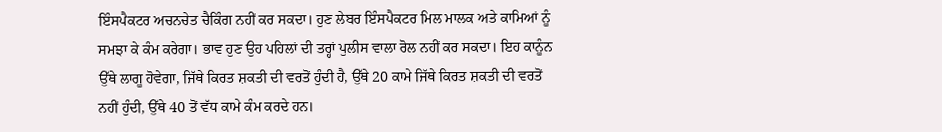ਇੰਸਪੈਕਟਰ ਅਚਨਚੇਤ ਚੈਕਿੰਗ ਨਹੀਂ ਕਰ ਸਕਦਾ। ਹੁਣ ਲੇਬਰ ਇੰਸਪੈਕਟਰ ਮਿਲ ਮਾਲਕ ਅਤੇ ਕਾਮਿਆਂ ਨੂੰ ਸਮਝਾ ਕੇ ਕੰਮ ਕਰੇਗਾ। ਭਾਵ ਹੁਣ ਉਹ ਪਹਿਲਾਂ ਦੀ ਤਰ੍ਹਾਂ ਪੁਲੀਸ ਵਾਲਾ ਰੋਲ ਨਹੀਂ ਕਰ ਸਕਦਾ। ਇਹ ਕਾਨੂੰਨ ਉੱਥੇ ਲਾਗੂ ਹੋਵੇਗਾ, ਜਿੱਥੇ ਕਿਰਤ ਸ਼ਕਤੀ ਦੀ ਵਰਤੋਂ ਹੁੰਦੀ ਹੈ, ਉੱਥੇ 20 ਕਾਮੇ ਜਿੱਥੇ ਕਿਰਤ ਸ਼ਕਤੀ ਦੀ ਵਰਤੋਂ ਨਹੀਂ ਹੁੰਦੀ, ਉੱਥੇ 40 ਤੋਂ ਵੱਧ ਕਾਮੇ ਕੰਮ ਕਰਦੇ ਹਨ।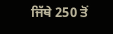ਜਿੱਥੇ 250 ਤੋਂ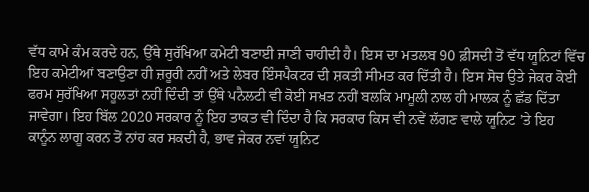ਵੱਧ ਕਾਮੇ ਕੰਮ ਕਰਦੇ ਹਨ, ਉੱਥੇ ਸੁਰੱਖਿਆ ਕਮੇਟੀ ਬਣਾਈ ਜਾਣੀ ਚਾਹੀਦੀ ਹੈ। ਇਸ ਦਾ ਮਤਲਬ 90 ਫ਼ੀਸਦੀ ਤੋਂ ਵੱਧ ਯੂਨਿਟਾਂ ਵਿੱਚ ਇਹ ਕਮੇਟੀਆਂ ਬਣਾਉਣਾ ਹੀ ਜ਼ਰੂਰੀ ਨਹੀਂ ਅਤੇ ਲੇਬਰ ਇੰਸਪੈਕਟਰ ਦੀ ਸ਼ਕਤੀ ਸੀਮਤ ਕਰ ਦਿੱਤੀ ਹੈ। ਇਸ ਸੋਚ ਉਤੇ ਜੇਕਰ ਕੋਈ ਫਰਮ ਸੁਰੱਖਿਆ ਸਹੂਲਤਾਂ ਨਹੀਂ ਦਿੰਦੀ ਤਾਂ ਉੱਥੇ ਪਨੈਲਟੀ ਵੀ ਕੋਈ ਸਖ਼ਤ ਨਹੀਂ ਬਲਕਿ ਮਾਮੂਲੀ ਨਾਲ ਹੀ ਮਾਲਕ ਨੂੰ ਛੱਡ ਦਿੱਤਾ ਜਾਵੇਗਾ। ਇਹ ਬਿੱਲ 2020 ਸਰਕਾਰ ਨੂੰ ਇਹ ਤਾਕਤ ਵੀ ਦਿੰਦਾ ਹੈ ਕਿ ਸਰਕਾਰ ਕਿਸ ਵੀ ਨਵੇਂ ਲੱਗਣ ਵਾਲੇ ਯੂਨਿਟ ’ਤੇ ਇਹ ਕਾਨੂੰਨ ਲਾਗੂ ਕਰਨ ਤੋਂ ਨਾਂਹ ਕਰ ਸਕਦੀ ਹੈ, ਭਾਵ ਜੇਕਰ ਨਵਾਂ ਯੂਨਿਟ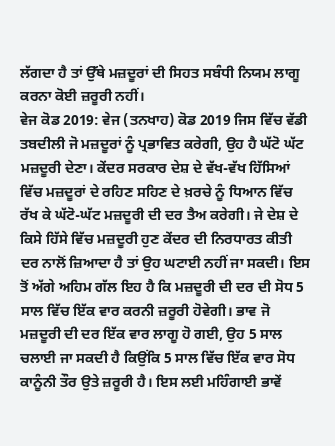ਲੱਗਦਾ ਹੈ ਤਾਂ ਉੱਥੇ ਮਜ਼ਦੂਰਾਂ ਦੀ ਸਿਹਤ ਸਬੰਧੀ ਨਿਯਮ ਲਾਗੂ ਕਰਨਾ ਕੋਈ ਜ਼ਰੂਰੀ ਨਹੀਂ।
ਵੇਜ ਕੋਡ 2019: ਵੇਜ (ਤਨਖਾਹ) ਕੋਡ 2019 ਜਿਸ ਵਿੱਚ ਵੱਡੀ ਤਬਦੀਲੀ ਜੋ ਮਜ਼ਦੂਰਾਂ ਨੂੰ ਪ੍ਰਭਾਵਿਤ ਕਰੇਗੀ, ਉਹ ਹੈ ਘੱਟੋ ਘੱਟ ਮਜ਼ਦੂਰੀ ਦੇਣਾ। ਕੇਂਦਰ ਸਰਕਾਰ ਦੇਸ਼ ਦੇ ਵੱਖ-ਵੱਖ ਹਿੱਸਿਆਂ ਵਿੱਚ ਮਜ਼ਦੂਰਾਂ ਦੇ ਰਹਿਣ ਸਹਿਣ ਦੇ ਖ਼ਰਚੇ ਨੂੰ ਧਿਆਨ ਵਿੱਚ ਰੱਖ ਕੇ ਘੱਟੋ-ਘੱਟ ਮਜ਼ਦੂਰੀ ਦੀ ਦਰ ਤੈਅ ਕਰੇਗੀ। ਜੇ ਦੇਸ਼ ਦੇ ਕਿਸੇ ਹਿੱਸੇ ਵਿੱਚ ਮਜ਼ਦੂਰੀ ਹੁਣ ਕੇਂਦਰ ਦੀ ਨਿਰਧਾਰਤ ਕੀਤੀ ਦਰ ਨਾਲੋਂ ਜ਼ਿਆਦਾ ਹੈ ਤਾਂ ਉਹ ਘਟਾਈ ਨਹੀਂ ਜਾ ਸਕਦੀ। ਇਸ ਤੋਂ ਅੱਗੇ ਅਹਿਮ ਗੱਲ ਇਹ ਹੈ ਕਿ ਮਜ਼ਦੂਰੀ ਦੀ ਦਰ ਦੀ ਸੋਧ 5 ਸਾਲ ਵਿੱਚ ਇੱਕ ਵਾਰ ਕਰਨੀ ਜ਼ਰੂਰੀ ਹੋਵੇਗੀ। ਭਾਵ ਜੋ ਮਜ਼ਦੂਰੀ ਦੀ ਦਰ ਇੱਕ ਵਾਰ ਲਾਗੂ ਹੋ ਗਈ, ਉਹ 5 ਸਾਲ ਚਲਾਈ ਜਾ ਸਕਦੀ ਹੈ ਕਿਉਂਕਿ 5 ਸਾਲ ਵਿੱਚ ਇੱਕ ਵਾਰ ਸੋਧ ਕਾਨੂੰਨੀ ਤੌਰ ਉਤੇ ਜ਼ਰੂਰੀ ਹੈ। ਇਸ ਲਈ ਮਹਿੰਗਾਈ ਭਾਵੇਂ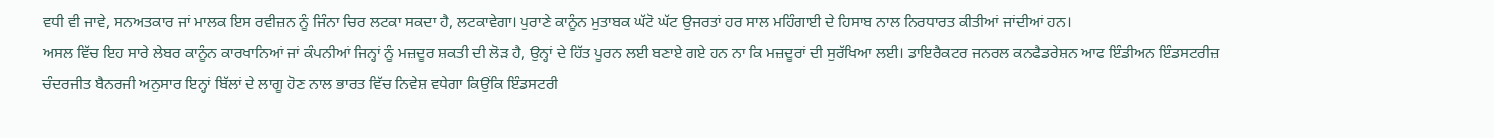ਵਧੀ ਵੀ ਜਾਵੇ, ਸਨਅਤਕਾਰ ਜਾਂ ਮਾਲਕ ਇਸ ਰਵੀਜ਼ਨ ਨੂੰ ਜਿੰਨਾ ਚਿਰ ਲਟਕਾ ਸਕਦਾ ਹੈ, ਲਟਕਾਵੇਗਾ। ਪੁਰਾਣੇ ਕਾਨੂੰਨ ਮੁਤਾਬਕ ਘੱਟੋ ਘੱਟ ਉਜਰਤਾਂ ਹਰ ਸਾਲ ਮਹਿੰਗਾਈ ਦੇ ਹਿਸਾਬ ਨਾਲ ਨਿਰਧਾਰਤ ਕੀਤੀਆਂ ਜਾਂਦੀਆਂ ਹਨ।
ਅਸਲ ਵਿੱਚ ਇਹ ਸਾਰੇ ਲੇਬਰ ਕਾਨੂੰਨ ਕਾਰਖਾਨਿਆਂ ਜਾਂ ਕੰਪਨੀਆਂ ਜਿਨ੍ਹਾਂ ਨੂੰ ਮਜ਼ਦੂਰ ਸ਼ਕਤੀ ਦੀ ਲੋੜ ਹੈ, ਉਨ੍ਹਾਂ ਦੇ ਹਿੱਤ ਪੂਰਨ ਲਈ ਬਣਾਏ ਗਏ ਹਨ ਨਾ ਕਿ ਮਜ਼ਦੂਰਾਂ ਦੀ ਸੁਰੱਖਿਆ ਲਈ। ਡਾਇਰੈਕਟਰ ਜਨਰਲ ਕਨਫੈਡਰੇਸ਼ਨ ਆਫ ਇੰਡੀਅਨ ਇੰਡਸਟਰੀਜ਼ ਚੰਦਰਜੀਤ ਬੈਨਰਜੀ ਅਨੁਸਾਰ ਇਨ੍ਹਾਂ ਬਿੱਲਾਂ ਦੇ ਲਾਗੂ ਹੋਣ ਨਾਲ ਭਾਰਤ ਵਿੱਚ ਨਿਵੇਸ਼ ਵਧੇਗਾ ਕਿਉਂਕਿ ਇੰਡਸਟਰੀ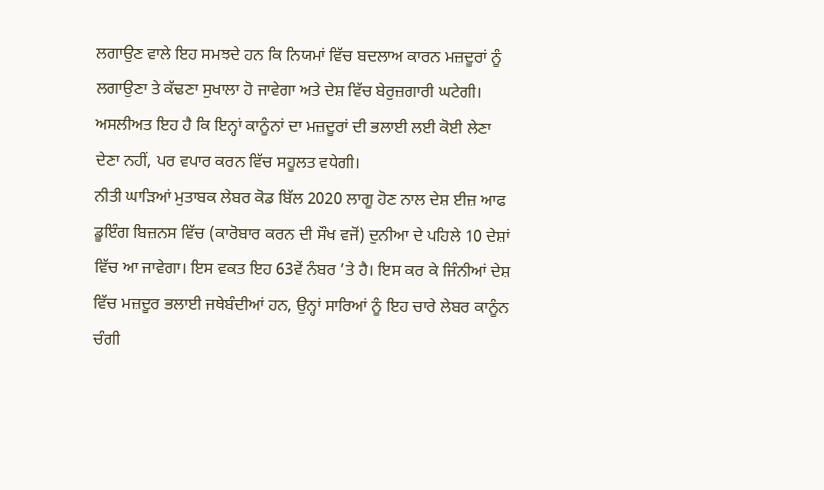ਲਗਾਉਣ ਵਾਲੇ ਇਹ ਸਮਝਦੇ ਹਨ ਕਿ ਨਿਯਮਾਂ ਵਿੱਚ ਬਦਲਾਅ ਕਾਰਨ ਮਜ਼ਦੂਰਾਂ ਨੂੰ ਲਗਾਉਣਾ ਤੇ ਕੱਢਣਾ ਸੁਖਾਲਾ ਹੋ ਜਾਵੇਗਾ ਅਤੇ ਦੇਸ਼ ਵਿੱਚ ਬੇਰੁਜ਼ਗਾਰੀ ਘਟੇਗੀ। ਅਸਲੀਅਤ ਇਹ ਹੈ ਕਿ ਇਨ੍ਹਾਂ ਕਾਨੂੰਨਾਂ ਦਾ ਮਜ਼ਦੂਰਾਂ ਦੀ ਭਲਾਈ ਲਈ ਕੋਈ ਲੇਣਾ ਦੇਣਾ ਨਹੀਂ, ਪਰ ਵਪਾਰ ਕਰਨ ਵਿੱਚ ਸਹੂਲਤ ਵਧੇਗੀ।
ਨੀਤੀ ਘਾੜਿਆਂ ਮੁਤਾਬਕ ਲੇਬਰ ਕੋਡ ਬਿੱਲ 2020 ਲਾਗੂ ਹੋਣ ਨਾਲ ਦੇਸ਼ ਈਜ਼ ਆਫ ਡੂਇੰਗ ਬਿਜ਼ਨਸ ਵਿੱਚ (ਕਾਰੋਬਾਰ ਕਰਨ ਦੀ ਸੌਖ ਵਜੋਂ) ਦੁਨੀਆ ਦੇ ਪਹਿਲੇ 10 ਦੇਸ਼ਾਂ ਵਿੱਚ ਆ ਜਾਵੇਗਾ। ਇਸ ਵਕਤ ਇਹ 63ਵੇਂ ਨੰਬਰ ’ਤੇ ਹੈ। ਇਸ ਕਰ ਕੇ ਜਿੰਨੀਆਂ ਦੇਸ਼ ਵਿੱਚ ਮਜ਼ਦੂਰ ਭਲਾਈ ਜਥੇਬੰਦੀਆਂ ਹਨ, ਉਨ੍ਹਾਂ ਸਾਰਿਆਂ ਨੂੰ ਇਹ ਚਾਰੇ ਲੇਬਰ ਕਾਨੂੰਨ ਚੰਗੀ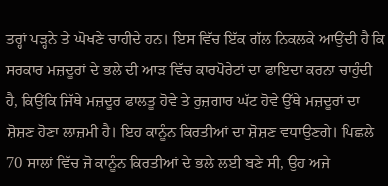ਤਰ੍ਹਾਂ ਪੜ੍ਹਨੇ ਤੇ ਘੋਖਣੇ ਚਾਹੀਦੇ ਹਨ। ਇਸ ਵਿੱਚ ਇੱਕ ਗੱਲ ਨਿਕਲਕੇ ਆਉਂਦੀ ਹੈ ਕਿ ਸਰਕਾਰ ਮਜ਼ਦੂਰਾਂ ਦੇ ਭਲੇ ਦੀ ਆੜ ਵਿੱਚ ਕਾਰਪੋਰੇਟਾਂ ਦਾ ਫਾਇਦਾ ਕਰਨਾ ਚਾਹੁੰਦੀ ਹੈ, ਕਿਉਂਕਿ ਜਿੱਥੇ ਮਜ਼ਦੂਰ ਫਾਲਤੂ ਹੋਵੇ ਤੇ ਰੁਜ਼ਗਾਰ ਘੱਟ ਹੋਵੇ ਉੱਥੇ ਮਜ਼ਦੂਰਾਂ ਦਾ ਸ਼ੋਸ਼ਣ ਹੋਣਾ ਲਾਜ਼ਮੀ ਹੈ। ਇਹ ਕਾਨੂੰਨ ਕਿਰਤੀਆਂ ਦਾ ਸ਼ੋਸ਼ਣ ਵਧਾਉਣਗੇ। ਪਿਛਲੇ 70 ਸਾਲਾਂ ਵਿੱਚ ਜੋ ਕਾਨੂੰਨ ਕਿਰਤੀਆਂ ਦੇ ਭਲੇ ਲਈ ਬਣੇ ਸੀ, ਉਹ ਅਜੇ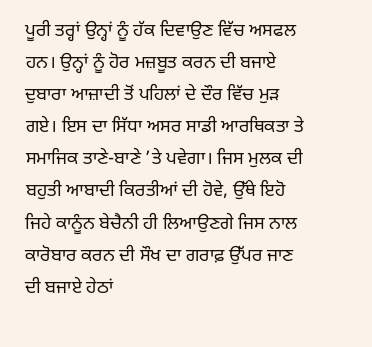ਪੂਰੀ ਤਰ੍ਹਾਂ ਉਨ੍ਹਾਂ ਨੂੰ ਹੱਕ ਦਿਵਾਉਣ ਵਿੱਚ ਅਸਫਲ ਹਨ। ਉਨ੍ਹਾਂ ਨੂੰ ਹੋਰ ਮਜ਼ਬੂਤ ਕਰਨ ਦੀ ਬਜਾਏ ਦੁਬਾਰਾ ਆਜ਼ਾਦੀ ਤੋਂ ਪਹਿਲਾਂ ਦੇ ਦੌਰ ਵਿੱਚ ਮੁੜ ਗਏ। ਇਸ ਦਾ ਸਿੱਧਾ ਅਸਰ ਸਾਡੀ ਆਰਥਿਕਤਾ ਤੇ ਸਮਾਜਿਕ ਤਾਣੇ-ਬਾਣੇ ’ਤੇ ਪਵੇਗਾ। ਜਿਸ ਮੁਲਕ ਦੀ ਬਹੁਤੀ ਆਬਾਦੀ ਕਿਰਤੀਆਂ ਦੀ ਹੋਵੇ, ਉੱਥੇ ਇਹੋ ਜਿਹੇ ਕਾਨੂੰਨ ਬੇਚੈਨੀ ਹੀ ਲਿਆਉਣਗੇ ਜਿਸ ਨਾਲ ਕਾਰੋਬਾਰ ਕਰਨ ਦੀ ਸੌਖ ਦਾ ਗਰਾਫ਼ ਉੱਪਰ ਜਾਣ ਦੀ ਬਜਾਏ ਹੇਠਾਂ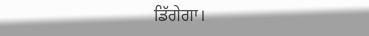ਡਿੱਗੇਗਾ।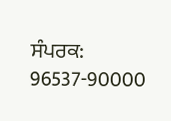ਸੰਪਰਕ: 96537-90000